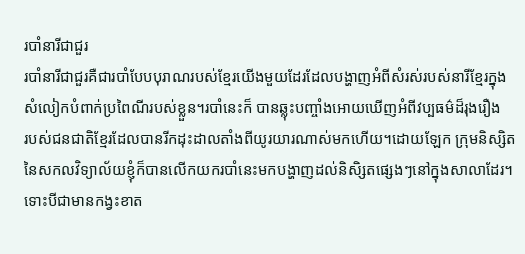របាំនារីជាជួរ
របាំនារីជាជួរគឺជារបាំបែបបុរាណរបស់ខ្មែរយើងមួយដែរដែលបង្ហាញអំពីសំរស់របស់នារីខ្មែរក្នុង
សំលៀកបំពាក់ប្រពៃណីរបស់ខ្លួន។របាំនេះក៏ បានឆ្លុះបញ្ចាំងអោយឃើញអំពីវប្បធម៌ដ៏រុងរឿង
របស់ជនជាតិខ្មែរដែលបានរីកដុះដាលតាំងពីយូរយារណាស់មកហើយ។ដោយឡែក ក្រុមនិស្សិត
នៃសកលវិទ្យាល័យខ្ញុំក៏បានលើកយករបាំនេះមកបង្ហាញដល់និសិ្សតផ្សេងៗនៅក្នុងសាលាដែរ។
ទោះបីជាមានកង្វះខាត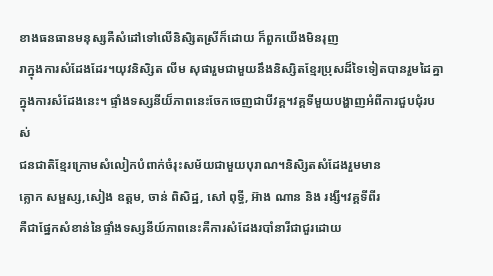ខាងធនធានមនុស្សគឺសំដៅទៅលើនិសិ្សតស្រីក៏ដោយ ក៏ពួកយើងមិនរុញ
រាក្នុងការសំដែងដែរ។យុវនិសិ្សត លីម សុផារួមជាមួយនឹងនិស្សិតខ្មែរប្រុសដ៏ទៃទៀតបានរួមដៃគ្នា
ក្នុងការសំដែងនេះ។ ផ្ទាំងទស្សនីយ៏ភាពនេះចែកចេញជាបីវគ្គ។វគ្គទីមួយបង្ហាញអំពីការជួបជុំរបស់
ជនជាតិខ្មែរក្រោមសំលៀកបំពាក់ចំរុះសម័យជាមួយបុរាណ។និសិ្សតសំដែងរួមមាន
គ្លោក សម្ផស្ស,សៀង ឧត្តម, ចាន់ ពិសិដ្ឋ, សៅ ពុទ្ធី, អ៊ាង ណាន និង រង្សី។វគ្គទីពីរ
គឺជាផ្នែកសំខាន់នៃផ្ទាំងទស្សនីយ៍ភាពនេះគឺការសំដែងរបាំនារីជាជួរដោយ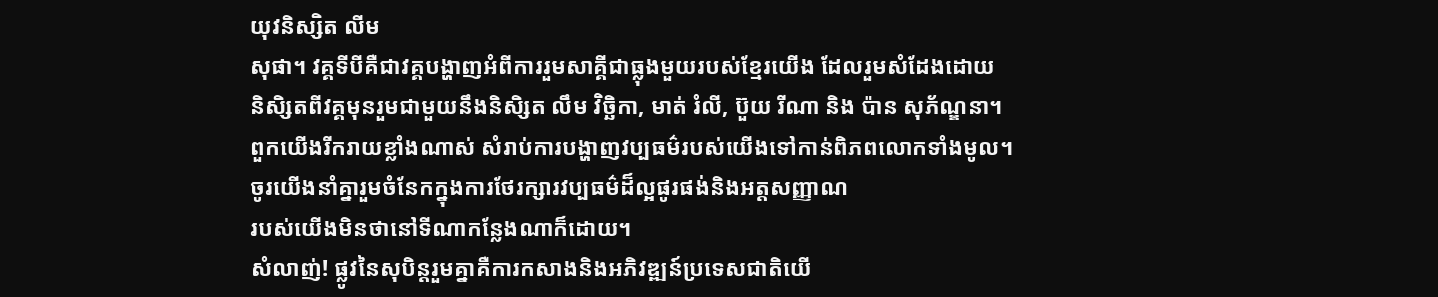យុវនិស្សិត លីម
សុផា។ វគ្គទីបីគឺជាវគ្គបង្ហាញអំពីការរួមសាគ្គីជាធ្លុងមួយរបស់ខ្មែរយើង ដែលរួមសំដែងដោយ
និសិ្សតពីវគ្គមុនរួមជាមួយនឹងនិសិ្សត លឹម វិច្ឆិកា, មាត់ រំលី, ប៊ួយ រីណា និង ប៉ាន សុភ័ណ្ឌនា។
ពួកយើងរីករាយខ្លាំងណាស់ សំរាប់ការបង្ហាញវប្បធម៌របស់យើងទៅកាន់ពិភពលោកទាំងមូល។
ចូរយើងនាំគ្នារួមចំនែកក្នុងការថែរក្សារវប្បធម៌ដ៏ល្អផូរផង់និងអត្តសញ្ញាណ
របស់យើងមិនថានៅទីណាកន្លែងណាក៏ដោយ។
សំលាញ់! ផ្លូវនៃសុបិន្តរួមគ្នាគឺការកសាងនិងអភិវឌ្ឍន៍ប្រទេសជាតិយើ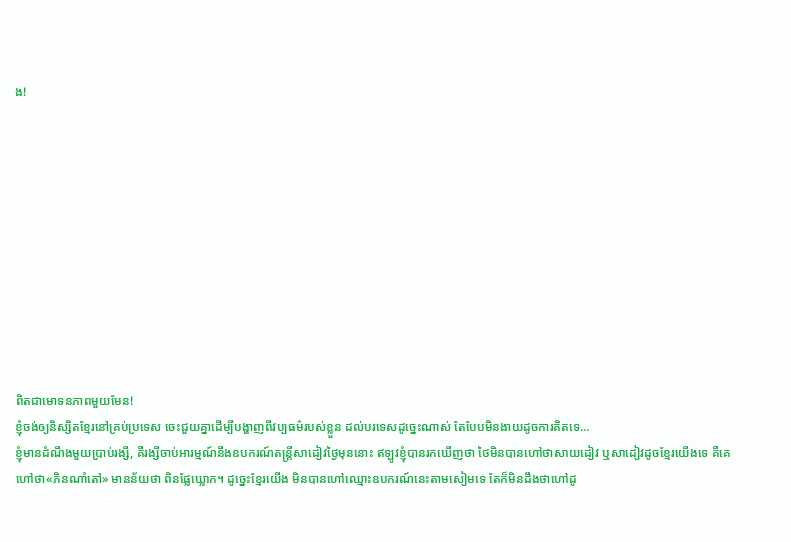ង!











ពិតជាមោទនភាពមួយមែន!
ខ្ញុំចង់ឲ្យនិស្សិតខ្មែរនៅគ្រប់ប្រទេស ចេះជួយគ្នាដើម្បីបង្ហាញពីវប្បធម៌របស់ខ្លួន ដល់បរទេសដូច្នេះណាស់ តែបែបមិនងាយដូចការគិតទេ…
ខ្ញុំមានដំណឹងមួយប្រាប់រង្សី, គឺរង្សីចាប់អារម្មណ៍នឹងឧបករណ៍តន្ត្រីសាដៀវថ្ងៃមុននោះ ឥឡូវខ្ញុំបានរកឃើញថា ថៃមិនបានហៅថាសាយដៀវ ឬសាដៀវដូចខ្មែរយើងទេ គឺគេហៅថា«ភិនណាំតៅ» មានន័យថា ពិនផ្លែឃ្លោក។ ដូច្នេះខ្មែរយើង មិនបានហៅឈ្មោះឧបករណ៍នេះតាមសៀមទេ តែក៏មិនដឹងថាហៅដូ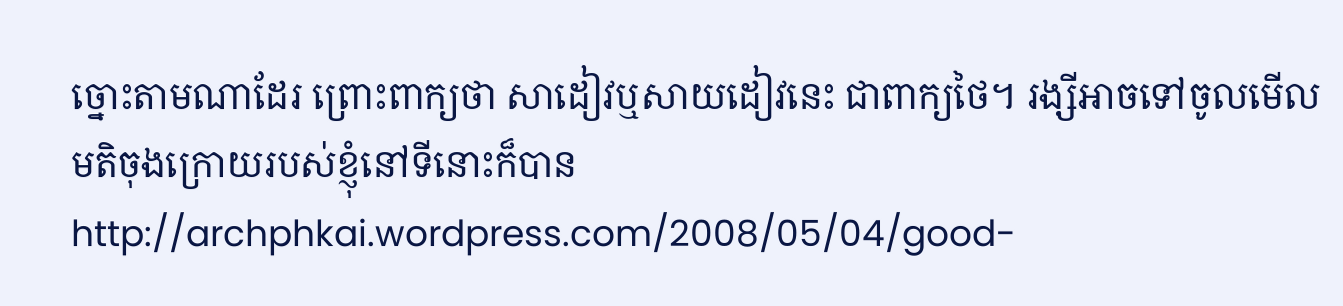ច្នោះតាមណាដែរ ព្រោះពាក្យថា សាដៀវឬសាយដៀវនេះ ជាពាក្យថៃ។ រង្សីអាចទៅចូលមើលមតិចុងក្រោយរបស់ខ្ញុំនៅទីនោះក៏បានhttp://archphkai.wordpress.com/2008/05/04/good-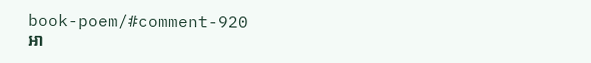book-poem/#comment-920
អា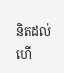និតដល់ហើ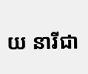យ នារីជា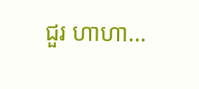ជួរ ហាហា…